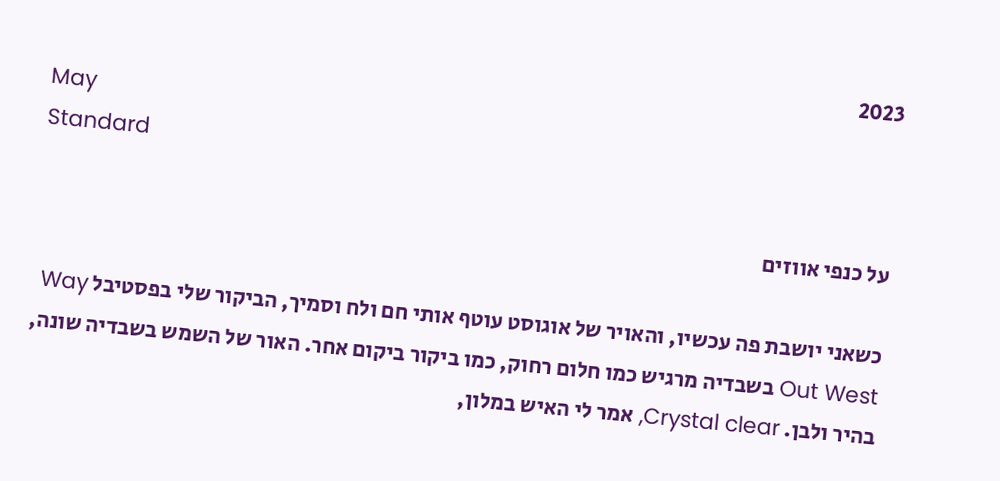2023
May
Standard

על כנפי אווזים

כשאני יושבת פה עכשיו, והאויר של אוגוסט עוטף אותי חם ולח וסמיך, הביקור שלי בפסטיבל Way Out West בשבדיה מרגיש כמו חלום רחוק, כמו ביקור ביקום אחר. האור של השמש בשבדיה שונה, בהיר ולבן. Crystal clear, אמר לי האיש במלון,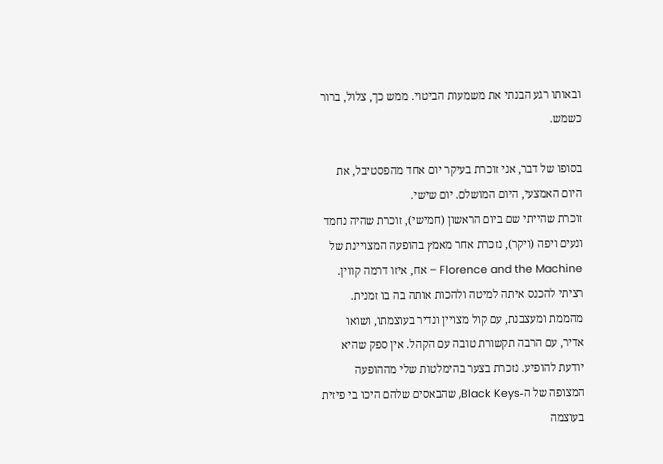ובאותו רגע הבנתי את משמעות הביטוי. ממש כך, צלול, ברור כשמש.

בסופו של דבר, אני זוכרת בעיקר יום אחד מהפסטיבל, את היום האמצעי, היום המושלם. יום שישי.
זוכרת שהייתי שם ביום הראשון (חמישי), זוכרת שהיה נחמד ונעים ויפה (ויקר), נזכרת אחר מאמץ בהופעה המצויינת של Florence and the Machine – אח, איזו דרמה קווין. רציתי להכנס איתה למיטה ולהכות אותה בה בו זמנית. מהממת ומעצבנת, עם קול מצויין ונדיר בעוצמתו, ושואו אדיר, עם הרבה תקשורת טובה עם הקהל. אין ספק שהיא יודעת להופיע. נזכרת בצער בהימלטות שלי מההופעה המצופה של ה-Black Keys, שהבאסים שלהם היכו בי פיזית בעוצמה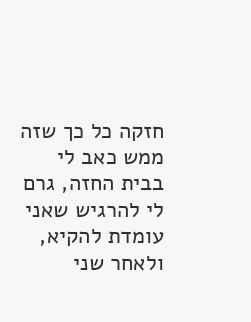חזקה כל כך שזה ממש כאב לי בבית החזה, גרם לי להרגיש שאני עומדת להקיא, ולאחר שני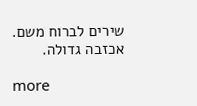שירים לברוח משם. אכזבה גדולה.

more